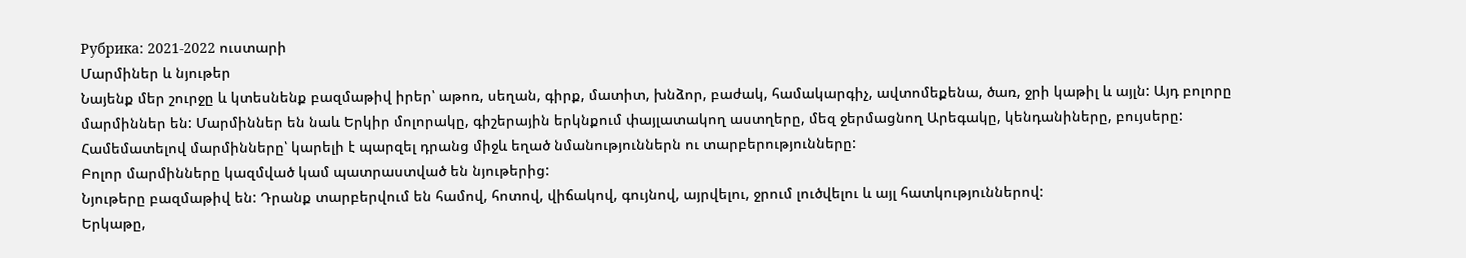Рубрика: 2021-2022 ուստարի
Մարմիներ և նյութեր
Նայենք մեր շուրջը և կտեսնենք բազմաթիվ իրեր՝ աթոռ, սեղան, գիրք, մատիտ, խնձոր, բաժակ, համակարգիչ, ավտոմեքենա, ծառ, ջրի կաթիլ և այլն: Այդ բոլորը մարմիններ են: Մարմիններ են նաև Երկիր մոլորակը, գիշերային երկնքում փայլատակող աստղերը, մեզ ջերմացնող Արեգակը, կենդանիները, բույսերը: Համեմատելով մարմինները՝ կարելի է պարզել դրանց միջև եղած նմանություններն ու տարբերությունները:
Բոլոր մարմինները կազմված կամ պատրաստված են նյութերից:
Նյութերը բազմաթիվ են: Դրանք տարբերվում են համով, հոտով, վիճակով, գույնով, այրվելու, ջրում լուծվելու և այլ հատկություններով:
Երկաթը,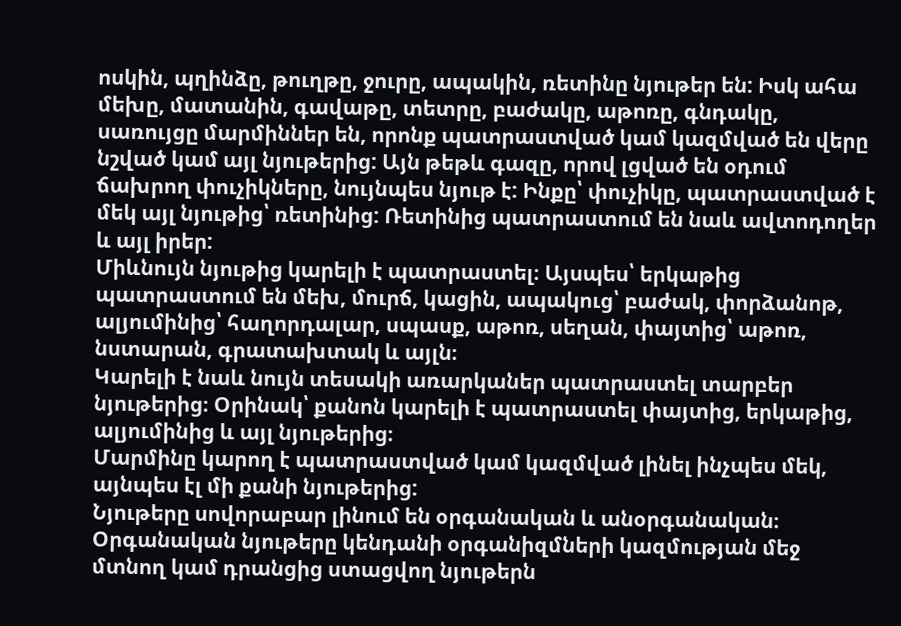ոսկին, պղինձը, թուղթը, ջուրը, ապակին, ռետինը նյութեր են: Իսկ ահա մեխը, մատանին, գավաթը, տետրը, բաժակը, աթոռը, գնդակը, սառույցը մարմիններ են, որոնք պատրաստված կամ կազմված են վերը նշված կամ այլ նյութերից: Այն թեթև գազը, որով լցված են օդում ճախրող փուչիկները, նույնպես նյութ է: Ինքը՝ փուչիկը, պատրաստված է մեկ այլ նյութից՝ ռետինից: Ռետինից պատրաստում են նաև ավտոդողեր և այլ իրեր:
Միևնույն նյութից կարելի է պատրաստել։ Այսպես՝ երկաթից պատրաստում են մեխ, մուրճ, կացին, ապակուց՝ բաժակ, փորձանոթ, ալյումինից՝ հաղորդալար, սպասք, աթոռ, սեղան, փայտից՝ աթոռ, նստարան, գրատախտակ և այլն։
Կարելի է նաև նույն տեսակի առարկաներ պատրաստել տարբեր նյութերից։ Օրինակ՝ քանոն կարելի է պատրաստել փայտից, երկաթից, ալյումինից և այլ նյութերից։
Մարմինը կարող է պատրաստված կամ կազմված լինել ինչպես մեկ, այնպես էլ մի քանի նյութերից:
Նյութերը սովորաբար լինում են օրգանական և անօրգանական։
Օրգանական նյութերը կենդանի օրգանիզմների կազմության մեջ մտնող կամ դրանցից ստացվող նյութերն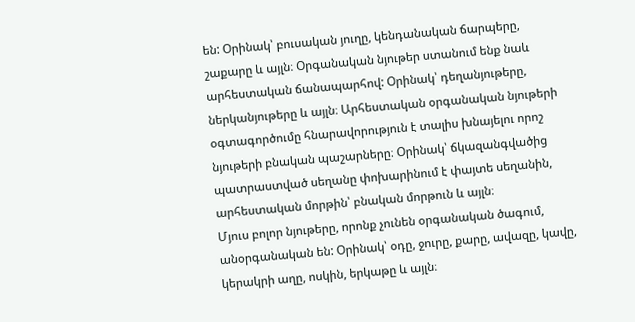են: Օրինակ՝ բուսական յուղը, կենդանական ճարպերը, շաքարը և այլն։ Օրգանական նյութեր ստանում ենք նաև արհեստական ճանապարհով: Օրինակ՝ դեղանյութերը, ներկանյութերը և այլն։ Արհեստական օրգանական նյութերի օգտագործումը հնարավորություն է տալիս խնայելու որոշ նյութերի բնական պաշարները։ Օրինակ՝ ճկազանգվածից պատրաստված սեղանը փոխարինում է փայտե սեղանին, արհեստական մորթին՝ բնական մորթուն և այլն։
Մյուս բոլոր նյութերը, որոնք չունեն օրգանական ծագում, անօրգանական են: Օրինակ՝ օդը, ջուրը, քարը, ավազը, կավը, կերակրի աղը, ոսկին, երկաթը և այլն։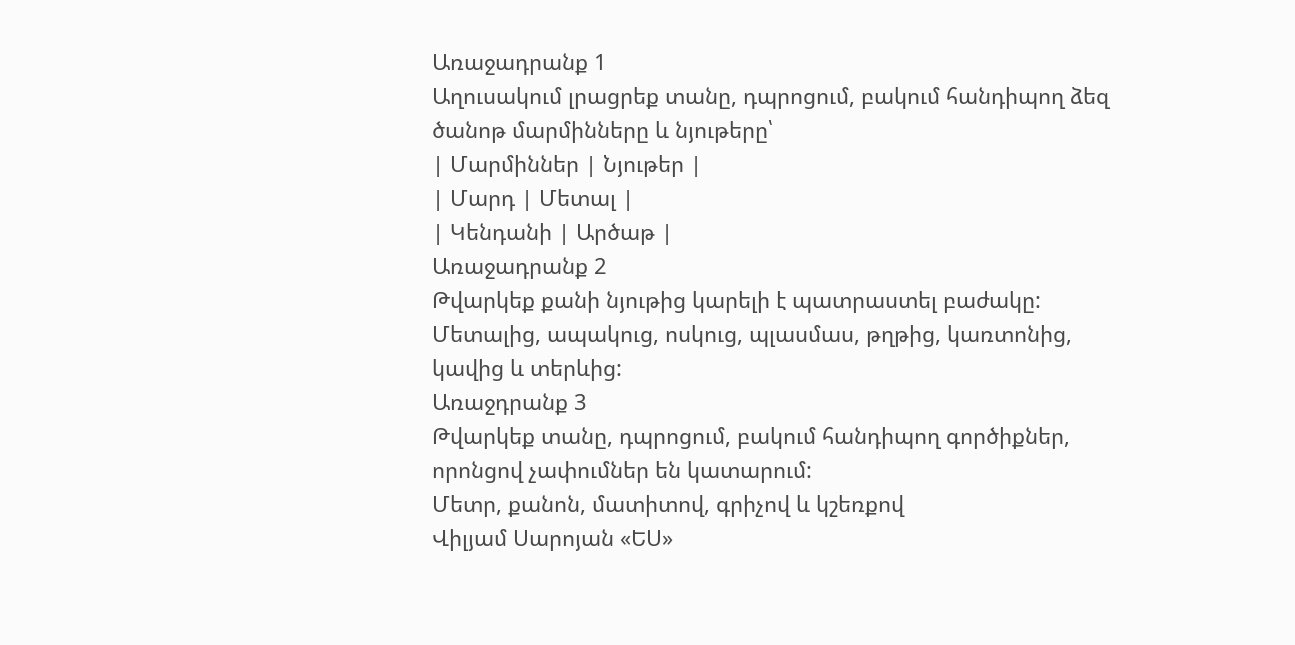Առաջադրանք 1
Աղուսակում լրացրեք տանը, դպրոցում, բակում հանդիպող ձեզ ծանոթ մարմինները և նյութերը՝
| Մարմիններ | Նյութեր |
| Մարդ | Մետալ |
| Կենդանի | Արծաթ |
Առաջադրանք 2
Թվարկեք քանի նյութից կարելի է պատրաստել բաժակը:
Մետալից, ապակուց, ոսկուց, պլասմաս, թղթից, կառտոնից, կավից և տերևից:
Առաջդրանք 3
Թվարկեք տանը, դպրոցում, բակում հանդիպող գործիքներ, որոնցով չափումներ են կատարում:
Մետր, քանոն, մատիտով, գրիչով և կշեռքով
Վիլյամ Սարոյան «ԵՍ»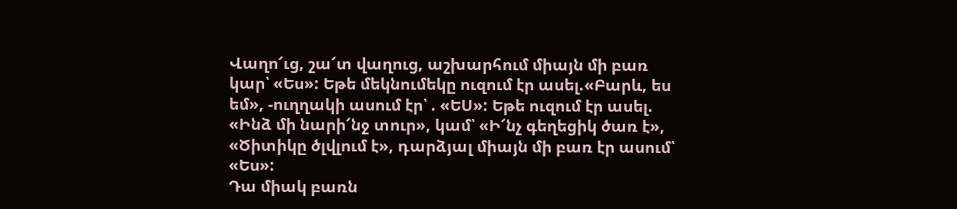Վաղո՜ւց, շա՜տ վաղուց, աշխարհում միայն մի բառ կար՝ «Ես»: Եթե մեկնումեկը ուզում էր ասել.«Բարև, ես եմ», -ուղղակի ասում էր՝ . «ԵՍ»: Եթե ուզում էր ասել. «Ինձ մի նարի՜նջ տուր», կամ՝ «Ի՜նչ գեղեցիկ ծառ է», «Ծիտիկը ծլվլում է», դարձյալ միայն մի բառ էր ասում՝ «Ես»:
Դա միակ բառն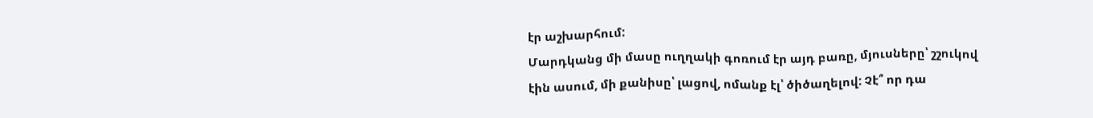էր աշխարհում:
Մարդկանց մի մասը ուղղակի գոռում էր այդ բառը, մյուսները՝ շշուկով էին ասում, մի քանիսը՝ լացով, ոմանք էլ՝ ծիծաղելով: Չէ՞ որ դա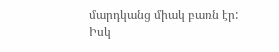մարդկանց միակ բառն էր: Իսկ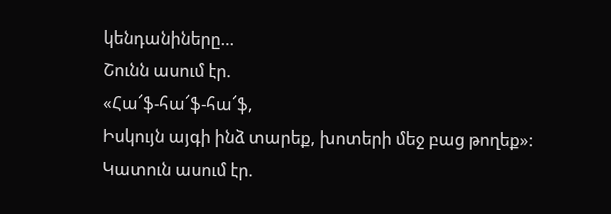կենդանիները…
Շունն ասում էր.
«Հա՜ֆ-հա՜ֆ-հա՜ֆ,
Իսկույն այգի ինձ տարեք, խոտերի մեջ բաց թողեք»:
Կատուն ասում էր.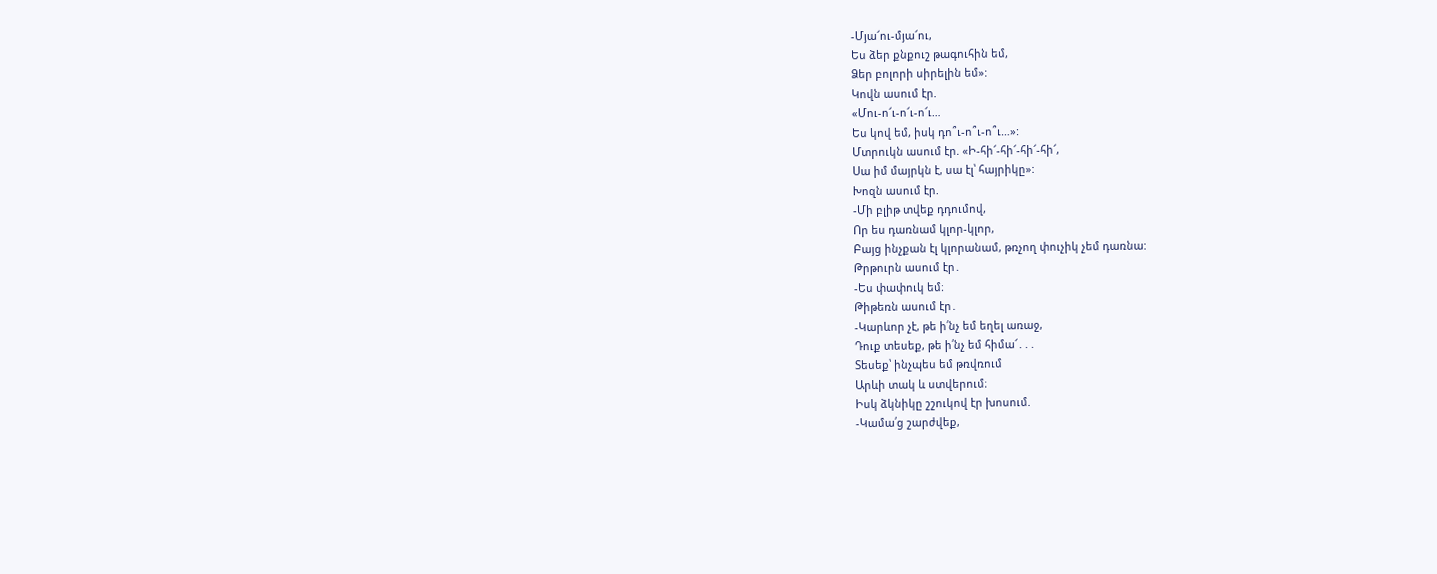-Մյա՜ու-մյա՜ու,
Ես ձեր քնքուշ թագուհին եմ,
Ձեր բոլորի սիրելին եմ»:
Կովն ասում էր.
«Մու-ո՜ւ-ո՜ւ-ո՜ւ…
Ես կով եմ, իսկ դո՞ւ-ո՞ւ-ո՞ւ…»:
Մտրուկն ասում էր. «Ի-հի՜-հի՜-հի՜-հի՜,
Սա իմ մայրկն է, սա էլ՝ հայրիկը»:
Խոզն ասում էր.
-Մի բլիթ տվեք դդումով,
Որ ես դառնամ կլոր-կլոր,
Բայց ինչքան էլ կլորանամ, թռչող փուչիկ չեմ դառնա:
Թրթուրն ասում էր․
-Ես փափուկ եմ։
Թիթեռն ասում էր․
-Կարևոր չէ, թե ի՛նչ եմ եղել առաջ,
Դուք տեսեք, թե ի՛նչ եմ հիմա՜․․․
Տեսեք՝ ինչպես եմ թռվռում
Արևի տակ և ստվերում։
Իսկ ձկնիկը շշուկով էր խոսում.
-Կամա՛ց շարժվեք,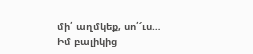մի՛ աղմկեք, սո՛՜ւս…
Իմ բալիկից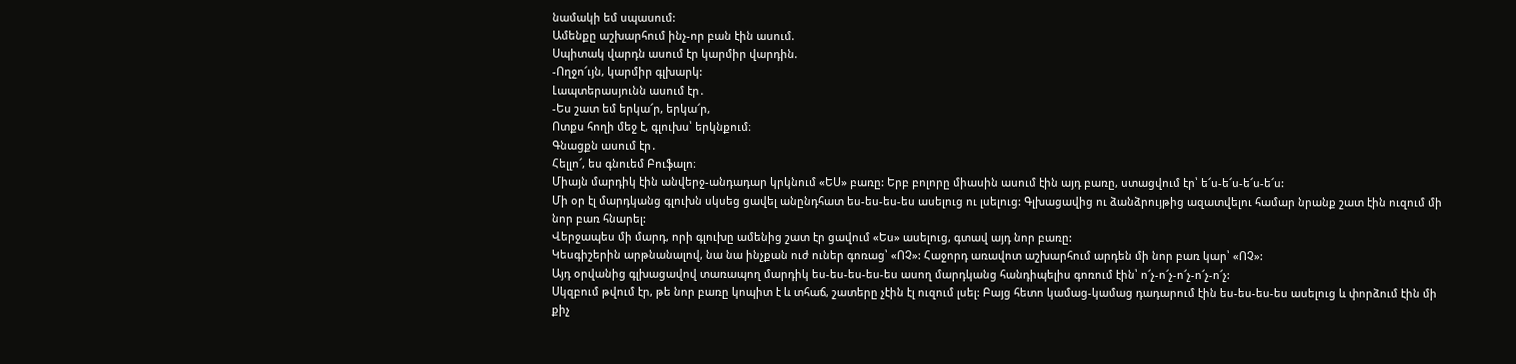նամակի եմ սպասում:
Ամենքը աշխարհում ինչ-որ բան էին ասում.
Սպիտակ վարդն ասում էր կարմիր վարդին.
-Ողջո՜ւյն, կարմիր գլխարկ:
Լապտերասյունն ասում էր․
-Ես շատ եմ երկա՜ր, երկա՜ր,
Ոտքս հողի մեջ է, գլուխս՝ երկնքում։
Գնացքն ասում էր․
Հելլո՜, ես գնուեմ Բուֆալո։
Միայն մարդիկ էին անվերջ-անդադար կրկնում «ԵՍ» բառը: Երբ բոլորը միասին ասում էին այդ բառը, ստացվում էր՝ ե՜ս-ե՜ս-ե՜ս-ե՜ս:
Մի օր էլ մարդկանց գլուխն սկսեց ցավել անընդհատ ես-ես-ես-ես ասելուց ու լսելուց: Գլխացավից ու ձանձրույթից ազատվելու համար նրանք շատ էին ուզում մի նոր բառ հնարել:
Վերջապես մի մարդ, որի գլուխը ամենից շատ էր ցավում «Ես» ասելուց, գտավ այդ նոր բառը:
Կեսգիշերին արթնանալով, նա նա ինչքան ուժ ուներ գոռաց՝ «ՈՉ»: Հաջորդ առավոտ աշխարհում արդեն մի նոր բառ կար՝ «ՈՉ»:
Այդ օրվանից գլխացավով տառապող մարդիկ ես-ես-ես-ես-ես ասող մարդկանց հանդիպելիս գոռում էին՝ ո՜չ-ո՜չ-ո՜չ-ո՜չ-ո՜չ:
Սկզբում թվում էր, թե նոր բառը կոպիտ է և տհաճ, շատերը չէին էլ ուզում լսել: Բայց հետո կամաց-կամաց դադարում էին ես-ես-ես-ես ասելուց և փորձում էին մի քիչ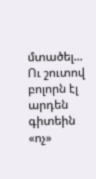մտածել... Ու շուտով բոլորն էլ արդեն գիտեին «ոչ»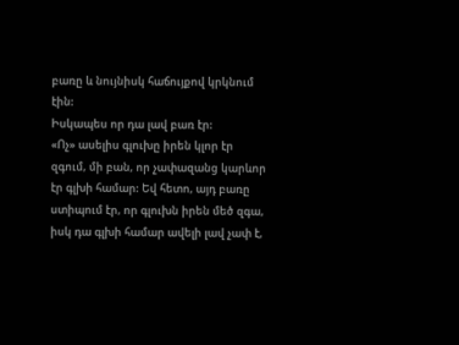բառը և նույնիսկ հաճույքով կրկնում էին:
Իսկապես որ դա լավ բառ էր:
«Ոչ» ասելիս գլուխը իրեն կլոր էր զգում, մի բան, որ չափազանց կարևոր էր գլխի համար: Եվ հետո, այդ բառը ստիպում էր, որ գլուխն իրեն մեծ զգա, իսկ դա գլխի համար ավելի լավ չափ է,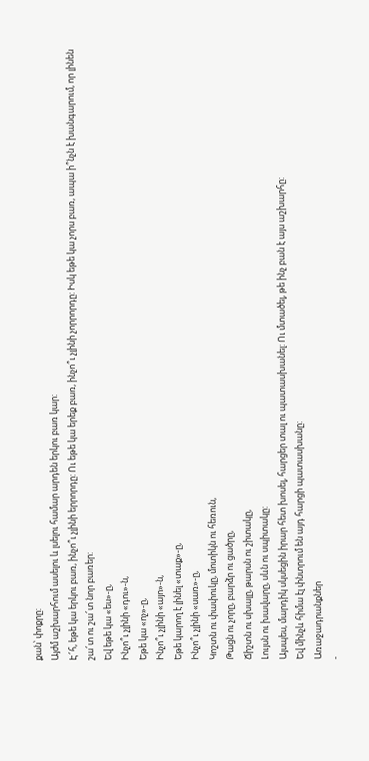քան՝ փոքրը:
Այժմ աշխարհում ասելու և լսելու համար արդեն երկու բառ կար:
Է՜հ, եթե կա երկու բառ, ինչո՞ւ չլինի երրորդը: Ու եթե կա երեք բառ, ինչո՞ւ չլինի չորրորդը: Իսկ եթե կա չորս բառ, ապա ի՞նչն է խանգարում, որ լինեն շա՜տ ու շա՜տ նոր բառեր:
Եվ եթե կա «ես»-ը,
Ինչո՞ւ չլինի «դու»-ն,
Եթե կա «ոչ»-ը,
Ինչո՞ւ չլինի «այո»-ն,
Եթե կարող է լինել «տաք»-ը,
Ինչո՞ւ չլինի «սառ»-ը,
Կոշտն ու փափուկը, մոտիկն ու հեռուն,
Թացն ու չորը, բարձր ու ցածրը,
Ճիշտն ու սխալը, թարսն ու շիտակը,
Լույսն ու խավարը, սևն ու սպիտակը:
Այսպես, մարդիկ սկսեցին իրար հետ խոսել, հարցեր տալ ու պատասխանել: Ու մտածել, թե ինչ բան է այս աշխարհը:
Եվ մինչև հիմա էլ փնտրում են այդ հարցի պատասխանը:
Առաջադրանքներ
-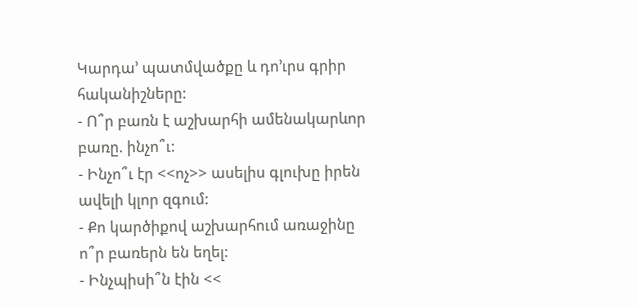Կարդա’ պատմվածքը և դո’ւրս գրիր հականիշները:
- Ո՞ր բառն է աշխարհի ամենակարևոր բառը. ինչո՞ւ:
- Ինչո՞ւ էր <<ոչ>> ասելիս գլուխը իրեն ավելի կլոր զգում:
- Քո կարծիքով աշխարհում առաջինը ո՞ր բառերն են եղել:
- Ինչպիսի՞ն էին <<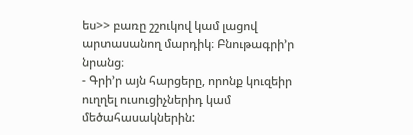ես>> բառը շշուկով կամ լացով արտասանող մարդիկ։ Բնութագրի’ր նրանց։
- Գրի’ր այն հարցերը, որոնք կուզեիր ուղղել ուսուցիչներիդ կամ մեծահասակներին: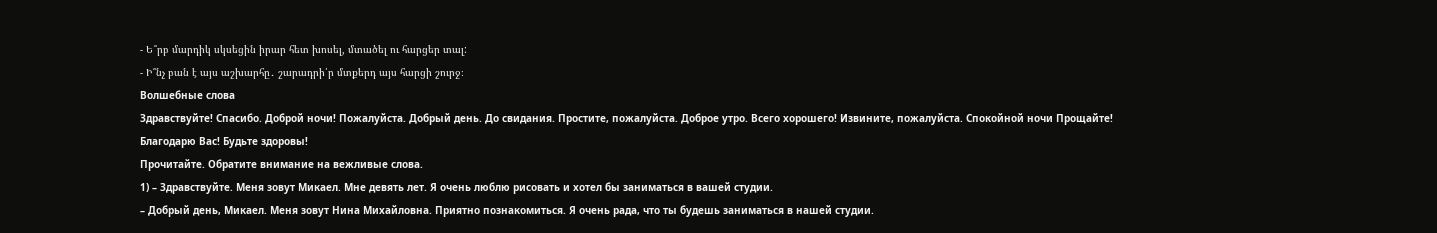- Ե՞րբ մարդիկ սկսեցին իրար հետ խոսել, մտածել ու հարցեր տալ:
- Ի՞նչ բան է այս աշխարհը․ շարադրի՛ր մտքերդ այս հարցի շուրջ։
Волшебные слова
Здравствуйте! Спасибо. Доброй ночи! Пожалуйста. Добрый день. До свидания. Простите, пожалуйста. Доброе утро. Всего хорошего! Извините, пожалуйста. Спокойной ночи Прощайте! Благодарю Вас! Будьте здоровы!
Прочитайте. Обратите внимание на вежливые слова.
1) – Здравствуйте. Меня зовут Микаел. Мне девять лет. Я очень люблю рисовать и хотел бы заниматься в вашей студии.
– Добрый день, Микаел. Меня зовут Нина Михайловна. Приятно познакомиться. Я очень рада, что ты будешь заниматься в нашей студии.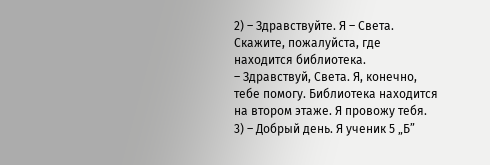2) – Здравствуйте. Я – Света. Скажите, пожалуйста, где находится библиотека.
– Здравствуй, Света. Я, конечно, тебе помогу. Библиотека находится на втором этаже. Я провожу тебя.
3) – Добрый день. Я ученик 5 „Б”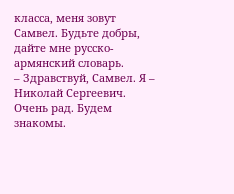класса, меня зовут Самвел. Будьте добры, дайте мне русско-армянский словарь.
– Здравствуй, Самвел. Я – Николай Сергеевич. Очень рад. Будем знакомы.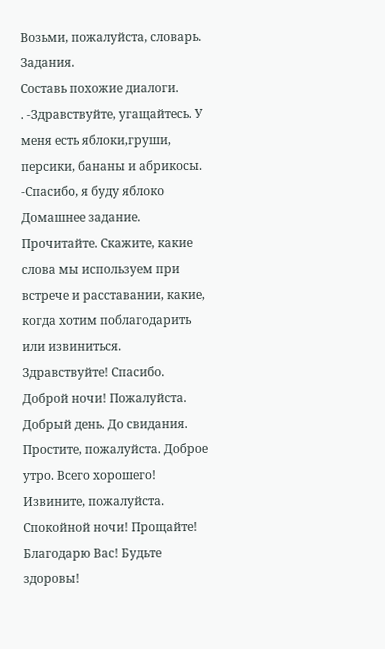Возьми, пожалуйста, словарь.
Задания.
Составь похожие диалоги.
. -Здравствуйте, угащайтесь. У меня есть яблоки,груши, персики, бананы и абрикосы.
-Спасибo, я буду яблоко
Домашнее задание.
Прочитайте. Скажите, какие слова мы используем при встрече и расставании, какие, когда хотим поблагодарить или извиниться.
Здравствуйте! Спасибо. Доброй ночи! Пожалуйста. Добрый день. До свидания. Простите, пожалуйста. Доброе утро. Всего хорошего! Извините, пожалуйста. Спокойной ночи! Прощайте! Благодарю Вас! Будьте здоровы!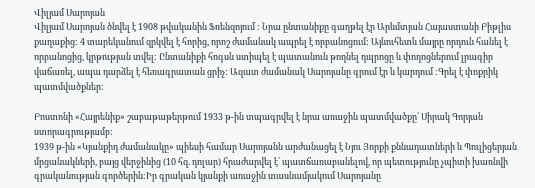Վիլյամ Սարոյան
Վիլյամ Սարոյան ծնվել է 1908 թվականին Ֆռենզոյում : Նրա ընտանիքը գաղթել էր Արևմտյան Հայաստանի Բիթլիս քաղաքից: 4 տարեկանում զրկվել է հորից, որոշ ժամանակ ապրել է որբանոցում: Այնուհետև մայրը որդուն հանել է որբանոցից, կրթության տվել: Ընտանիքի հոգսն ստիպել է պատանուն թողնել դպրոցը և փողոցներում լրագիր վաճառել, ապա դարձել է հեռագրատան ցրիչ: Ազատ ժամանակ Սարոյանը գրում էր և կարդում :Գրել է փոքրիկ պատմվածքներ:

Բոստոնի «Հայրենիք» շաբաթաթերթում 1933 թ-ին տպագրվել է նրա առաջին պատմվածքը՝ Սիրակ Գորյան ստորագրությամբ:
1939 թ-ին «Կյանքիդ ժամանակը» պիեսի համար Սարոյանն արժանացել է Նյու Յորքի քննադատների և Պուլիցերյան մրցանակների, բայց վերջինից (10 հզ. դոլար) հրաժարվել է՝ պատճառաբանելով, որ պետությունը չպիտի խառնվի գրականության գործերին:Իր գրական կյանքի առաջին տասնամյակում Սարոյանը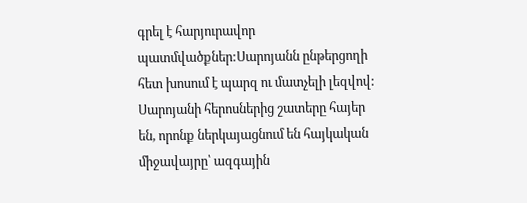գրել է հարյուրավոր պատմվածքներ:Սարոյանն ընթերցողի հետ խոսում է պարզ ու մատչելի լեզվով:
Սարոյանի հերոսներից շատերը հայեր են, որոնք ներկայացնում են հայկական միջավայրը՝ ազգային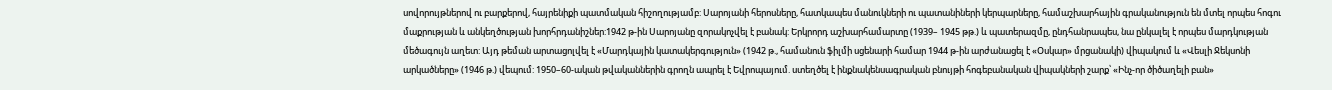սովորույթներով ու բարքերով, հայրենիքի պատմական հիշողությամբ: Սարոյանի հերոսները, հատկապես մանուկների ու պատանիների կերպարները, համաշխարհային գրականություն են մտել որպես հոգու մաքրության և անկեղծության խորհրդանիշներ:1942 թ-ին Սարոյանը զորակոչվել է բանակ: Երկրորդ աշխարհամարտը (1939– 1945 թթ.) և պատերազմը, ընդհանրապես, նա ընկալել է որպես մարդկության մեծագույն աղետ: Այդ թեման արտացոլվել է «Մարդկային կատակերգություն» (1942 թ., համանուն ֆիլմի սցենարի համար 1944 թ-ին արժանացել է «Օսկար» մրցանակի) վիպակում և «Վեսլի Ջեկսոնի արկածները» (1946 թ.) վեպում: 1950–60-ական թվականներին գրողն ապրել է Եվրոպայում. ստեղծել է ինքնակենսագրական բնույթի հոգեբանական վիպակների շարք՝ «Ինչ-որ ծիծաղելի բան»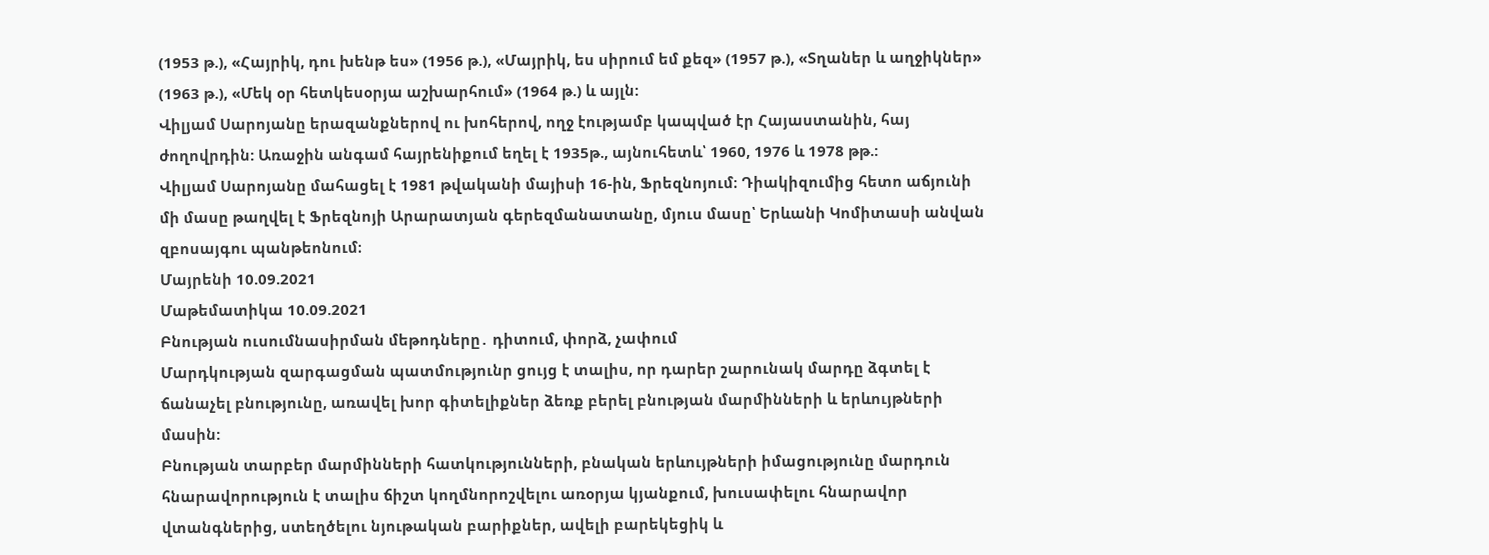(1953 թ.), «Հայրիկ, դու խենթ ես» (1956 թ.), «Մայրիկ, ես սիրում եմ քեզ» (1957 թ.), «Տղաներ և աղջիկներ» (1963 թ.), «Մեկ օր հետկեսօրյա աշխարհում» (1964 թ.) և այլն:
Վիլյամ Սարոյանը երազանքներով ու խոհերով, ողջ էությամբ կապված էր Հայաստանին, հայ ժողովրդին: Առաջին անգամ հայրենիքում եղել է 1935թ., այնուհետև՝ 1960, 1976 և 1978 թթ.:
Վիլյամ Սարոյանը մահացել է 1981 թվականի մայիսի 16-ին, Ֆրեզնոյում։ Դիակիզումից հետո աճյունի մի մասը թաղվել է Ֆրեզնոյի Արարատյան գերեզմանատանը, մյուս մասը՝ Երևանի Կոմիտասի անվան զբոսայգու պանթեոնում։
Մայրենի 10.09.2021
Մաթեմատիկա 10.09.2021
Բնության ուսումնասիրման մեթոդները․ դիտում, փորձ, չափում
Մարդկության զարգացման պատմությունր ցույց է տալիս, որ դարեր շարունակ մարդը ձգտել է ճանաչել բնությունը, առավել խոր գիտելիքներ ձեռք բերել բնության մարմինների և երևույթների մասին:
Բնության տարբեր մարմինների հատկությունների, բնական երևույթների իմացությունը մարդուն հնարավորություն է տալիս ճիշտ կողմնորոշվելու առօրյա կյանքում, խուսափելու հնարավոր վտանգներից, ստեղծելու նյութական բարիքներ, ավելի բարեկեցիկ և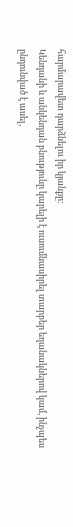հարմարավետ դարձնելու իր կյանքը:
Կենդանի և անկենդան բնությունը կարելի է ուսումնասիրել տարբեր եղանակներով կամ, ինչպես ընդունված է ասել,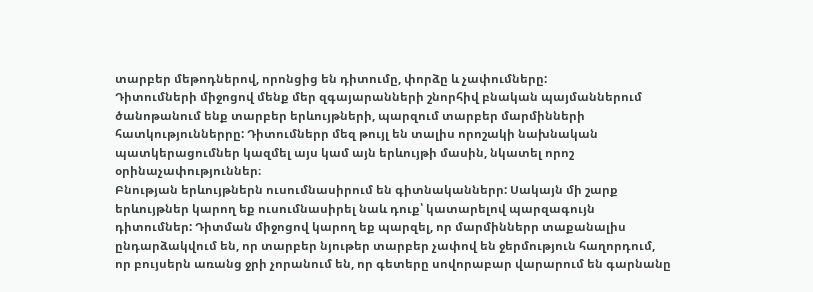տարբեր մեթոդներով, որոնցից են դիտումը, փորձը և չափումները:
Դիտումների միջոցով մենք մեր զգայարանների շնորհիվ բնական պայմաններում ծանոթանում ենք տարբեր երևույթների, պարզում տարբեր մարմինների հատկություններրը: Դիտումներր մեզ թույլ են տալիս որոշակի նախնական պատկերացումներ կազմել այս կամ այն երևույթի մասին, նկատել որոշ օրինաչափություններ։
Բնության երևույթներն ուսումնասիրում են գիտնականներր: Սակայն մի շարք երևույթներ կարող եք ուսումնասիրել նաև դուք՝ կատարելով պարզագույն դիտումներ: Դիտման միջոցով կարող եք պարզել, որ մարմիններր տաքանալիս ընդարձակվում են, որ տարբեր նյութեր տարբեր չափով են ջերմություն հաղորդում, որ բույսերն առանց ջրի չորանում են, որ գետերը սովորաբար վարարում են գարնանը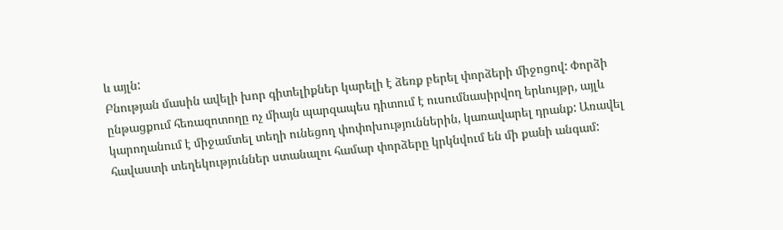և այլն:
Բնության մասին ավելի խոր գիտելիքներ կարելի է ձեռք բերել փորձերի միջոցով: Փորձի ընթացքում հեռազոտողը ոչ միայն պարզապես դիտում է ուսումնասիրվող երևույթր, այլև կարողանում է միջամտել տեղի ունեցող փոփոխություններին, կառավարել դրանք: Առավել հավաստի տեղեկություններ ստանալու համար փորձերը կրկնվում են մի քանի անգամ: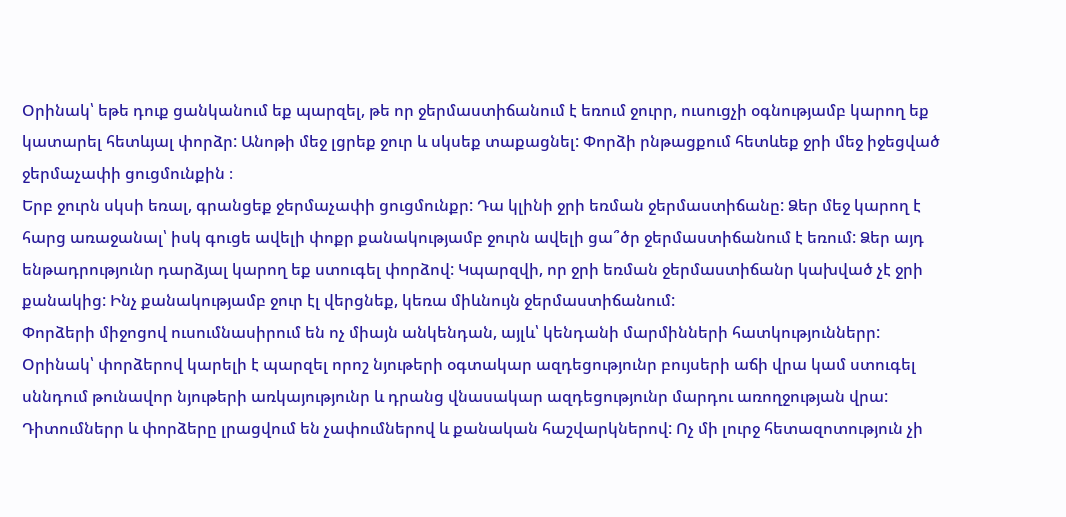Օրինակ՝ եթե դուք ցանկանում եք պարզել, թե որ ջերմաստիճանում է եռում ջուրր, ուսուցչի օգնությամբ կարող եք կատարել հետևյալ փորձր: Անոթի մեջ լցրեք ջուր և սկսեք տաքացնել: Փորձի րնթացքում հետևեք ջրի մեջ իջեցված ջերմաչափի ցուցմունքին ։
Երբ ջուրն սկսի եռալ, գրանցեք ջերմաչափի ցուցմունքր: Դա կլինի ջրի եռման ջերմաստիճանը: Ձեր մեջ կարող է հարց առաջանալ՝ իսկ գուցե ավելի փոքր քանակությամբ ջուրն ավելի ցա՞ծր ջերմաստիճանում է եռում: Ձեր այդ ենթադրությունր դարձյալ կարող եք ստուգել փորձով: Կպարզվի, որ ջրի եռման ջերմաստիճանր կախված չէ ջրի քանակից: Ինչ քանակությամբ ջուր էլ վերցնեք, կեռա միևնույն ջերմաստիճանում:
Փորձերի միջոցով ուսումնասիրում են ոչ միայն անկենդան, այլև՝ կենդանի մարմինների հատկություններր: Օրինակ՝ փորձերով կարելի է պարզել որոշ նյութերի օգտակար ազդեցությունր բույսերի աճի վրա կամ ստուգել սննդում թունավոր նյութերի առկայությունր և դրանց վնասակար ազդեցությունր մարդու առողջության վրա:
Դիտումներր և փորձերը լրացվում են չափումներով և քանական հաշվարկներով: Ոչ մի լուրջ հետազոտություն չի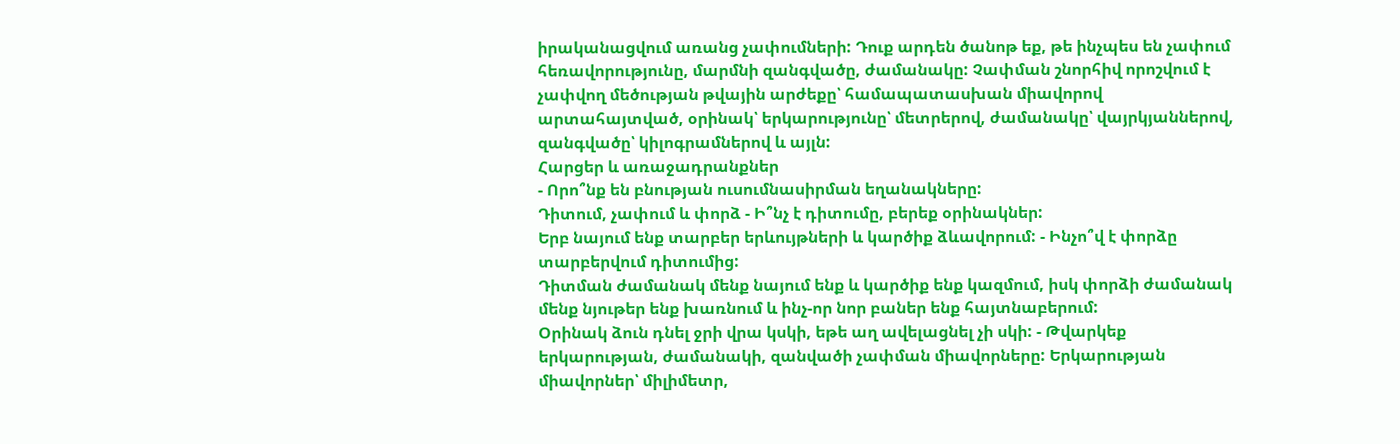իրականացվում առանց չափումների: Դուք արդեն ծանոթ եք, թե ինչպես են չափում հեռավորությունը, մարմնի զանգվածը, ժամանակը: Չափման շնորհիվ որոշվում է չափվող մեծության թվային արժեքը՝ համապատասխան միավորով արտահայտված, օրինակ՝ երկարությունը՝ մետրերով, ժամանակը՝ վայրկյաններով, զանգվածը՝ կիլոգրամներով և այլն:
Հարցեր և առաջադրանքներ
- Որո՞նք են բնության ուսումնասիրման եղանակները:
Դիտում, չափում և փորձ - Ի՞նչ է դիտումը, բերեք օրինակներ:
Երբ նայում ենք տարբեր երևույթների և կարծիք ձևավորում: - Ինչո՞վ է փորձը տարբերվում դիտումից:
Դիտման ժամանակ մենք նայում ենք և կարծիք ենք կազմում, իսկ փորձի ժամանակ մենք նյութեր ենք խառնում և ինչ-որ նոր բաներ ենք հայտնաբերում:
Օրինակ ձուն դնել ջրի վրա կսկի, եթե աղ ավելացնել չի սկի: - Թվարկեք երկարության, ժամանակի, զանվածի չափման միավորները: Երկարության միավորներ՝ միլիմետր,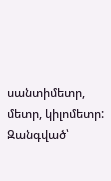սանտիմետր, մետր, կիլոմետր:
Զանգված՝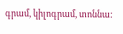գրամ, կիլոգրամ, տոննա: